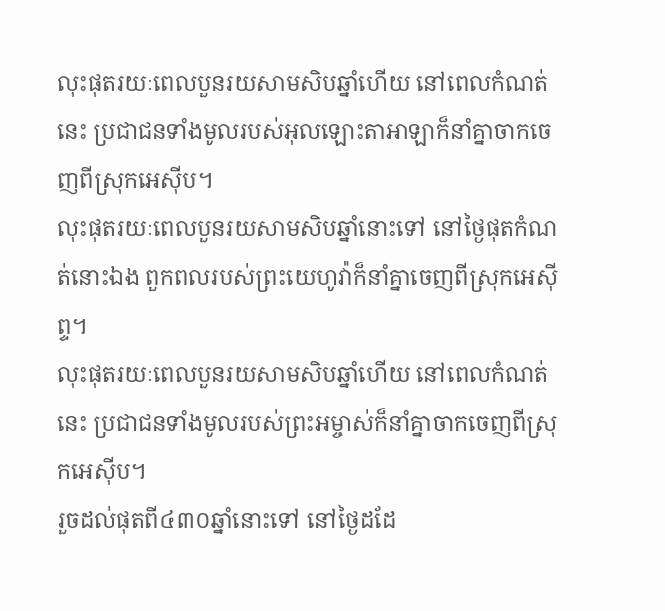លុះផុតរយៈពេលបួនរយសាមសិបឆ្នាំហើយ នៅពេលកំណត់នេះ ប្រជាជនទាំងមូលរបស់អុលឡោះតាអាឡាក៏នាំគ្នាចាកចេញពីស្រុកអេស៊ីប។
លុះផុតរយៈពេលបួនរយសាមសិបឆ្នាំនោះទៅ នៅថ្ងៃផុតកំណត់នោះឯង ពួកពលរបស់ព្រះយេហូវ៉ាក៏នាំគ្នាចេញពីស្រុកអេស៊ីព្ទ។
លុះផុតរយៈពេលបួនរយសាមសិបឆ្នាំហើយ នៅពេលកំណត់នេះ ប្រជាជនទាំងមូលរបស់ព្រះអម្ចាស់ក៏នាំគ្នាចាកចេញពីស្រុកអេស៊ីប។
រួចដល់ផុតពី៤៣០ឆ្នាំនោះទៅ នៅថ្ងៃដដែ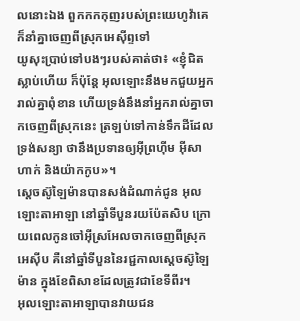លនោះឯង ពួកកកកុញរបស់ព្រះយេហូវ៉ាគេក៏នាំគ្នាចេញពីស្រុកអេស៊ីព្ទទៅ
យូសុះប្រាប់ទៅបងៗរបស់គាត់ថា៖ «ខ្ញុំជិតស្លាប់ហើយ ក៏ប៉ុន្តែ អុលឡោះនឹងមកជួយអ្នករាល់គ្នាពុំខាន ហើយទ្រង់នឹងនាំអ្នករាល់គ្នាចាកចេញពីស្រុកនេះ ត្រឡប់ទៅកាន់ទឹកដីដែលទ្រង់សន្យា ថានឹងប្រទានឲ្យអ៊ីព្រហ៊ីម អ៊ីសាហាក់ និងយ៉ាកកូប»។
ស្តេចស៊ូឡៃម៉ានបានសង់ដំណាក់ជូន អុលឡោះតាអាឡា នៅឆ្នាំទីបួនរយប៉ែតសិប ក្រោយពេលកូនចៅអ៊ីស្រអែលចាកចេញពីស្រុកអេស៊ីប គឺនៅឆ្នាំទីបួននៃរជ្ជកាលស្តេចស៊ូឡៃម៉ាន ក្នុងខែពិសាខដែលត្រូវជាខែទីពីរ។
អុលឡោះតាអាឡាបានវាយជន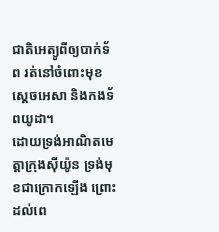ជាតិអេត្យូពីឲ្យបាក់ទ័ព រត់នៅចំពោះមុខស្តេចអេសា និងកងទ័ពយូដា។
ដោយទ្រង់អាណិតមេត្តាក្រុងស៊ីយ៉ូន ទ្រង់មុខជាក្រោកឡើង ព្រោះដល់ពេ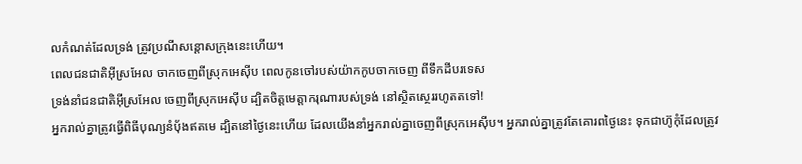លកំណត់ដែលទ្រង់ ត្រូវប្រណីសន្ដោសក្រុងនេះហើយ។
ពេលជនជាតិអ៊ីស្រអែល ចាកចេញពីស្រុកអេស៊ីប ពេលកូនចៅរបស់យ៉ាកកូបចាកចេញ ពីទឹកដីបរទេស
ទ្រង់នាំជនជាតិអ៊ីស្រអែល ចេញពីស្រុកអេស៊ីប ដ្បិតចិត្តមេត្តាករុណារបស់ទ្រង់ នៅស្ថិតស្ថេររហូតតទៅ!
អ្នករាល់គ្នាត្រូវធ្វើពិធីបុណ្យនំបុ័ងឥតមេ ដ្បិតនៅថ្ងៃនេះហើយ ដែលយើងនាំអ្នករាល់គ្នាចេញពីស្រុកអេស៊ីប។ អ្នករាល់គ្នាត្រូវតែគោរពថ្ងៃនេះ ទុកជាហ៊ូកុំដែលត្រូវ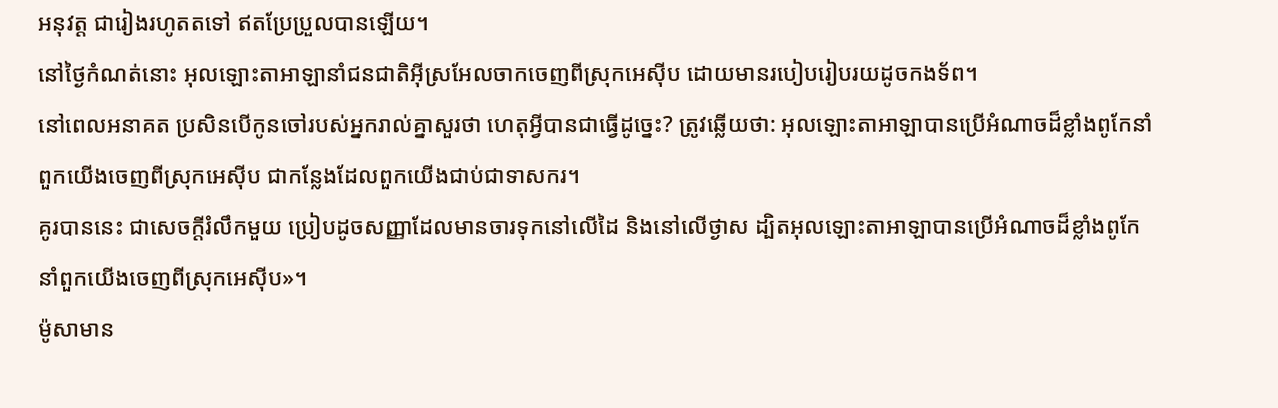អនុវត្ត ជារៀងរហូតតទៅ ឥតប្រែប្រួលបានឡើយ។
នៅថ្ងៃកំណត់នោះ អុលឡោះតាអាឡានាំជនជាតិអ៊ីស្រអែលចាកចេញពីស្រុកអេស៊ីប ដោយមានរបៀបរៀបរយដូចកងទ័ព។
នៅពេលអនាគត ប្រសិនបើកូនចៅរបស់អ្នករាល់គ្នាសួរថា ហេតុអ្វីបានជាធ្វើដូច្នេះ? ត្រូវឆ្លើយថា: អុលឡោះតាអាឡាបានប្រើអំណាចដ៏ខ្លាំងពូកែនាំពួកយើងចេញពីស្រុកអេស៊ីប ជាកន្លែងដែលពួកយើងជាប់ជាទាសករ។
គូរបាននេះ ជាសេចក្តីរំលឹកមួយ ប្រៀបដូចសញ្ញាដែលមានចារទុកនៅលើដៃ និងនៅលើថ្ងាស ដ្បិតអុលឡោះតាអាឡាបានប្រើអំណាចដ៏ខ្លាំងពូកែ នាំពួកយើងចេញពីស្រុកអេស៊ីប»។
ម៉ូសាមាន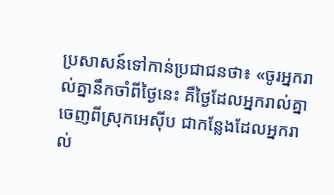ប្រសាសន៍ទៅកាន់ប្រជាជនថា៖ «ចូរអ្នករាល់គ្នានឹកចាំពីថ្ងៃនេះ គឺថ្ងៃដែលអ្នករាល់គ្នាចេញពីស្រុកអេស៊ីប ជាកន្លែងដែលអ្នករាល់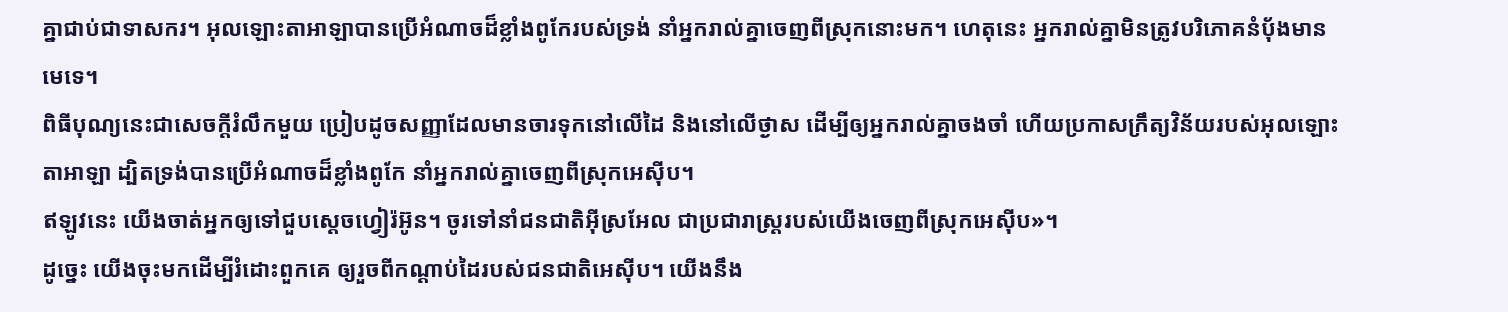គ្នាជាប់ជាទាសករ។ អុលឡោះតាអាឡាបានប្រើអំណាចដ៏ខ្លាំងពូកែរបស់ទ្រង់ នាំអ្នករាល់គ្នាចេញពីស្រុកនោះមក។ ហេតុនេះ អ្នករាល់គ្នាមិនត្រូវបរិភោគនំបុ័ងមានមេទេ។
ពិធីបុណ្យនេះជាសេចក្តីរំលឹកមួយ ប្រៀបដូចសញ្ញាដែលមានចារទុកនៅលើដៃ និងនៅលើថ្ងាស ដើម្បីឲ្យអ្នករាល់គ្នាចងចាំ ហើយប្រកាសក្រឹត្យវិន័យរបស់អុលឡោះតាអាឡា ដ្បិតទ្រង់បានប្រើអំណាចដ៏ខ្លាំងពូកែ នាំអ្នករាល់គ្នាចេញពីស្រុកអេស៊ីប។
ឥឡូវនេះ យើងចាត់អ្នកឲ្យទៅជួបស្ដេចហ្វៀរ៉អ៊ូន។ ចូរទៅនាំជនជាតិអ៊ីស្រអែល ជាប្រជារាស្ត្ររបស់យើងចេញពីស្រុកអេស៊ីប»។
ដូច្នេះ យើងចុះមកដើម្បីរំដោះពួកគេ ឲ្យរួចពីកណ្ដាប់ដៃរបស់ជនជាតិអេស៊ីប។ យើងនឹង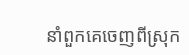នាំពួកគេចេញពីស្រុក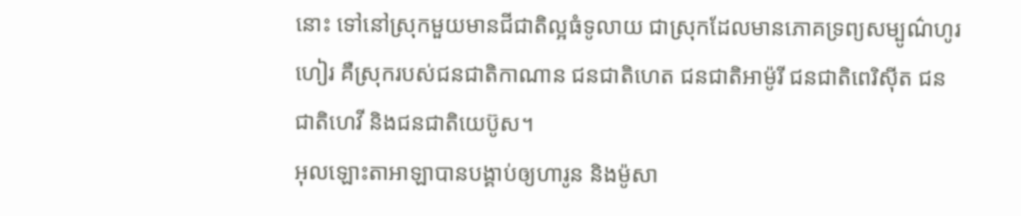នោះ ទៅនៅស្រុកមួយមានជីជាតិល្អធំទូលាយ ជាស្រុកដែលមានភោគទ្រព្យសម្បូណ៌ហូរហៀរ គឺស្រុករបស់ជនជាតិកាណាន ជនជាតិហេត ជនជាតិអាម៉ូរី ជនជាតិពេរិស៊ីត ជនជាតិហេវី និងជនជាតិយេប៊ូស។
អុលឡោះតាអាឡាបានបង្គាប់ឲ្យហារូន និងម៉ូសា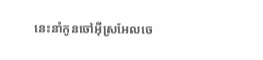នេះនាំកូនចៅអ៊ីស្រអែលចេ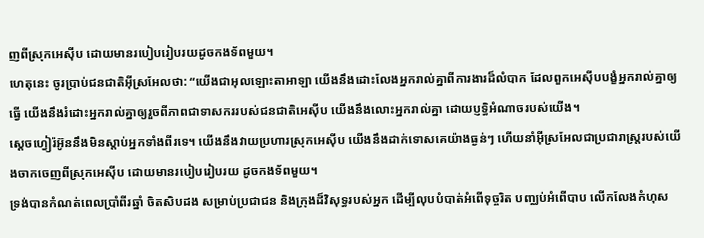ញពីស្រុកអេស៊ីប ដោយមានរបៀបរៀបរយដូចកងទ័ពមួយ។
ហេតុនេះ ចូរប្រាប់ជនជាតិអ៊ីស្រអែលថា: “យើងជាអុលឡោះតាអាឡា យើងនឹងដោះលែងអ្នករាល់គ្នាពីការងារដ៏លំបាក ដែលពួកអេស៊ីបបង្ខំអ្នករាល់គ្នាឲ្យធ្វើ យើងនឹងរំដោះអ្នករាល់គ្នាឲ្យរួចពីភាពជាទាសកររបស់ជនជាតិអេស៊ីប យើងនឹងលោះអ្នករាល់គ្នា ដោយប្ញទ្ធិអំណាចរបស់យើង។
ស្តេចហ្វៀរ៉អ៊ូននឹងមិនស្តាប់អ្នកទាំងពីរទេ។ យើងនឹងវាយប្រហារស្រុកអេស៊ីប យើងនឹងដាក់ទោសគេយ៉ាងធ្ងន់ៗ ហើយនាំអ៊ីស្រអែលជាប្រជារាស្ត្ររបស់យើងចាកចេញពីស្រុកអេស៊ីប ដោយមានរបៀបរៀបរយ ដូចកងទ័ពមួយ។
ទ្រង់បានកំណត់ពេលប្រាំពីរឆ្នាំ ចិតសិបដង សម្រាប់ប្រជាជន និងក្រុងដ៏វិសុទ្ធរបស់អ្នក ដើម្បីលុបបំបាត់អំពើទុច្ចរិត បញ្ឈប់អំពើបាប លើកលែងកំហុស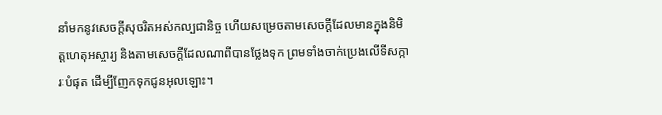នាំមកនូវសេចក្ដីសុចរិតអស់កល្បជានិច្ច ហើយសម្រេចតាមសេចក្ដីដែលមានក្នុងនិមិត្តហេតុអស្ចារ្យ និងតាមសេចក្ដីដែលណាពីបានថ្លែងទុក ព្រមទាំងចាក់ប្រេងលើទីសក្ការៈបំផុត ដើម្បីញែកទុកជូនអុលឡោះ។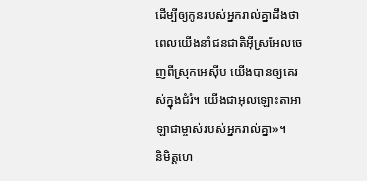ដើម្បីឲ្យកូនរបស់អ្នករាល់គ្នាដឹងថា ពេលយើងនាំជនជាតិអ៊ីស្រអែលចេញពីស្រុកអេស៊ីប យើងបានឲ្យគេរស់ក្នុងជំរំ។ យើងជាអុលឡោះតាអាឡាជាម្ចាស់របស់អ្នករាល់គ្នា»។
និមិត្តហេ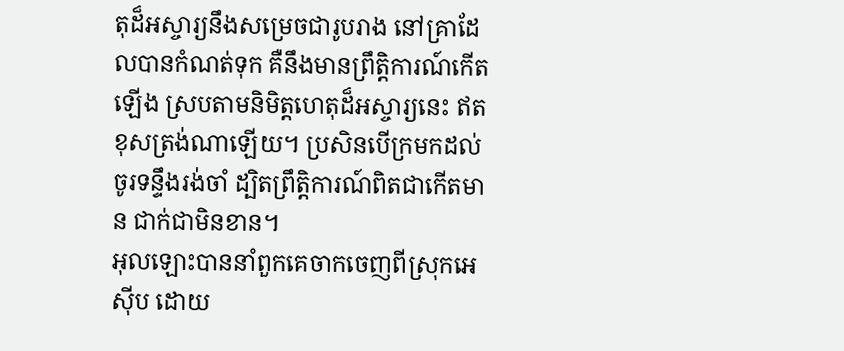តុដ៏អស្ចារ្យនឹងសម្រេចជារូបរាង នៅគ្រាដែលបានកំណត់ទុក គឺនឹងមានព្រឹត្តិការណ៍កើតឡើង ស្របតាមនិមិត្តហេតុដ៏អស្ចារ្យនេះ ឥតខុសត្រង់ណាឡើយ។ ប្រសិនបើក្រមកដល់ ចូរទន្ទឹងរង់ចាំ ដ្បិតព្រឹត្តិការណ៍ពិតជាកើតមាន ជាក់ជាមិនខាន។
អុលឡោះបាននាំពួកគេចាកចេញពីស្រុកអេស៊ីប ដោយ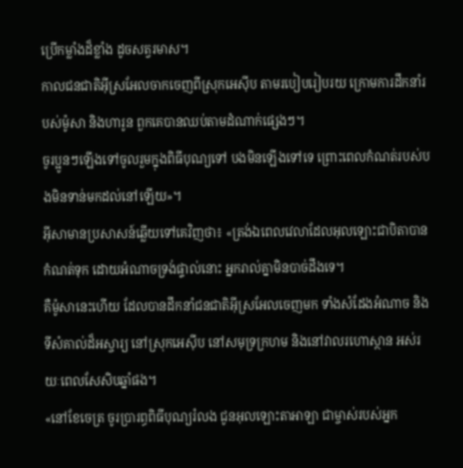ប្រើកម្លាំងដ៏ខ្លាំង ដូចសត្វរមាស។
កាលជនជាតិអ៊ីស្រអែលចាកចេញពីស្រុកអេស៊ីប តាមរបៀបរៀបរយ ក្រោមការដឹកនាំរបស់ម៉ូសា និងហារូន ពួកគេបានឈប់តាមដំណាក់ផ្សេងៗ។
ចូរប្អូនៗឡើងទៅចូលរួមក្នុងពិធីបុណ្យទៅ បងមិនឡើងទៅទេ ព្រោះពេលកំណត់របស់បងមិនទាន់មកដល់នៅឡើយ»។
អ៊ីសាមានប្រសាសន៍ឆ្លើយទៅគេវិញថា៖ «ត្រង់ឯពេលវេលាដែលអុលឡោះជាបិតាបានកំណត់ទុក ដោយអំណាចទ្រង់ផ្ទាល់នោះ អ្នករាល់គ្នាមិនបាច់ដឹងទេ។
គឺម៉ូសានេះហើយ ដែលបានដឹកនាំជនជាតិអ៊ីស្រអែលចេញមក ទាំងសំដែងអំណាច និងទីសំគាល់ដ៏អស្ចារ្យ នៅស្រុកអេស៊ីប នៅសមុទ្រក្រហម និងនៅវាលរហោស្ថាន អស់រយៈពេលសែសិបឆ្នាំផង។
«នៅខែចេត្រ ចូរប្រារព្ធពិធីបុណ្យរំលង ជូនអុលឡោះតាអាឡា ជាម្ចាស់របស់អ្នក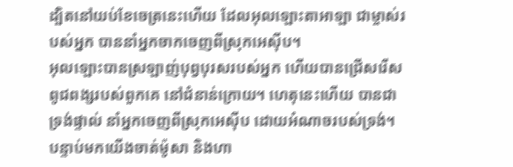ដ្បិតនៅយប់ខែចេត្រនេះហើយ ដែលអុលឡោះតាអាឡា ជាម្ចាស់របស់អ្នក បាននាំអ្នកចាកចេញពីស្រុកអេស៊ីប។
អុលឡោះបានស្រឡាញ់បុព្វបុរសរបស់អ្នក ហើយបានជ្រើសរើសពូជពង្សរបស់ពួកគេ នៅជំនាន់ក្រោយ។ ហេតុនេះហើយ បានជាទ្រង់ផ្ទាល់ នាំអ្នកចេញពីស្រុកអេស៊ីប ដោយអំណាចរបស់ទ្រង់។
បន្ទាប់មកយើងចាត់ម៉ូសា និងហា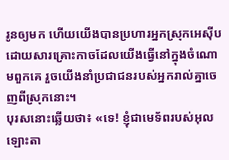រូនឲ្យមក ហើយយើងបានប្រហារអ្នកស្រុកអេស៊ីប ដោយសារគ្រោះកាចដែលយើងធ្វើនៅក្នុងចំណោមពួកគេ រួចយើងនាំប្រជាជនរបស់អ្នករាល់គ្នាចេញពីស្រុកនោះ។
បុរសនោះឆ្លើយថា៖ «ទេ! ខ្ញុំជាមេទ័ពរបស់អុលឡោះតា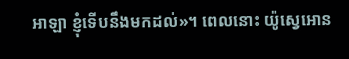អាឡា ខ្ញុំទើបនឹងមកដល់»។ ពេលនោះ យ៉ូស្វេអោន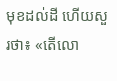មុខដល់ដី ហើយសួរថា៖ «តើលោ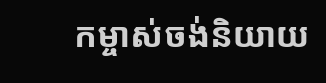កម្ចាស់ចង់និយាយ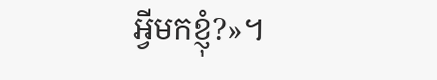អ្វីមកខ្ញុំ?»។